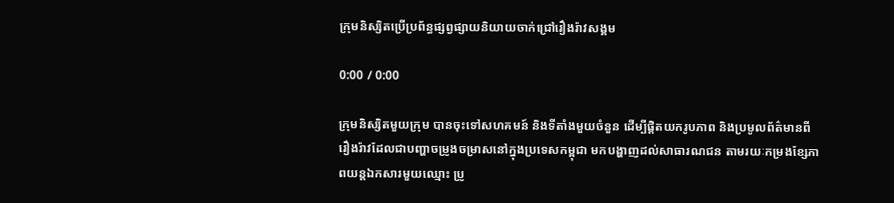ក្រុមនិស្សិតប្រើប្រព័ន្ធផ្សព្វផ្សាយនិយាយចាក់ជ្រៅរឿងរ៉ាវសង្គម

0:00 / 0:00

ក្រុមនិស្សិតមួយក្រុម បានចុះទៅសហគមន៍ និងទីតាំងមួយចំនួន ដើម្បីផ្ដិតយករូបភាព និងប្រមូលព័ត៌មានពីរឿងរ៉ាវដែលជាបញ្ហាចម្រូងចម្រាសនៅក្នុងប្រទេសកម្ពុជា មកបង្ហាញដល់សាធារណជន តាមរយៈកម្រងខ្សែភាពយន្តឯកសារមួយឈ្មោះ ប្រូ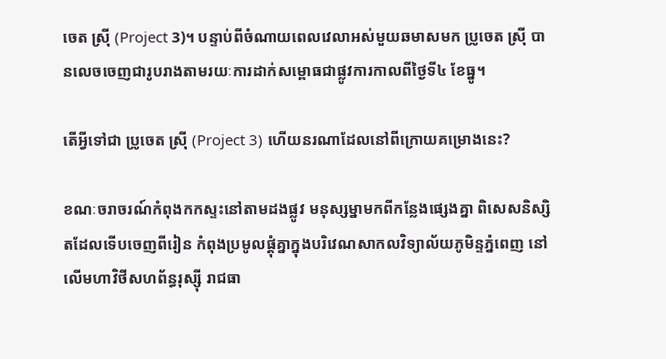ចេត ស្រ៊ី (Project 3)។ បន្ទាប់ពីចំណាយពេលវេលាអស់មួយឆមាសមក ប្រូចេត ស្រ៊ី បានលេចចេញជារូបរាងតាមរយៈការដាក់សម្ពោធជាផ្លូវការកាលពីថ្ងៃទី៤ ខែធ្នូ។

តើអ្វីទៅជា ប្រូចេត ស្រ៊ី (Project 3) ហើយនរណាដែលនៅពីក្រោយគម្រោងនេះ?

ខណៈចរាចរណ៍កំពុងកកស្ទះនៅតាមដងផ្លូវ មនុស្សម្នាមកពីកន្លែងផ្សេងគ្នា ពិសេសនិស្សិតដែលទើបចេញពីរៀន កំពុងប្រមូលផ្ដុំគ្នាក្នុងបរិវេណសាកលវិទ្យាល័យភូមិន្ទភ្នំពេញ នៅលើមហាវិថីសហព័ន្ធរុស្ស៊ី រាជធា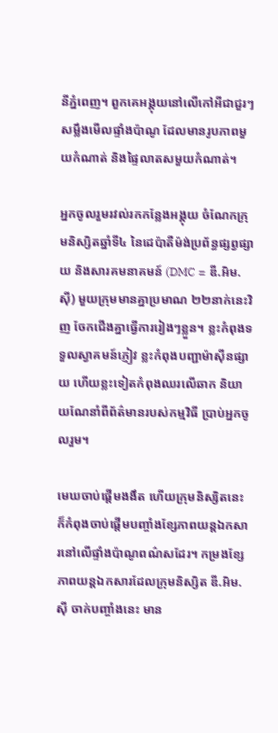នីភ្នំពេញ។ ពួកគេអង្គុយនៅលើកៅអីជាជួរៗសម្លឹងមើលផ្ទាំងប៉ាណូ ដែលមានរូបភាពមួយកំណាត់ និងផ្ទៃលាតសមួយកំណាត់។

អ្នកចូលរួមរវល់រកកន្លែងអង្គុយ ចំណែកក្រុមនិស្សិតឆ្នាំទី៤ នៃដេប៉ាតឺម៉ង់ប្រព័ន្ធផ្សព្វផ្សាយ និងសារគមនាគមន៍ (DMC = ឌី.អិម.ស៊ី) មួយក្រុមមានគ្នាប្រមាណ ២២នាក់នេះវិញ ចែកជើងគ្នាធ្វើការរៀងៗខ្លួន។ ខ្លះកំពុងទទួលស្វាគមន៍ភ្ញៀវ ខ្លះកំពុងបញ្ជាម៉ាស៊ីនផ្សាយ ហើយខ្លះទៀតកំពុងឈរលើឆាក និយាយណែនាំពីព័ត៌មានរបស់កម្មវិធី ប្រាប់អ្នកចូលរួម។

មេឃចាប់ផ្ដើមងងឹត ហើយក្រុមនិស្សិតនេះក៏កំពុងចាប់ផ្ដើមបញ្ចាំងខ្សែភាពយន្តឯកសារនៅលើផ្ទាំងប៉ាណូពណ៌សដែរ។ កម្រងខ្សែភាពយន្តឯកសារដែលក្រុមនិស្សិត ឌី.អិម.ស៊ី ចាក់បញ្ចាំងនេះ មាន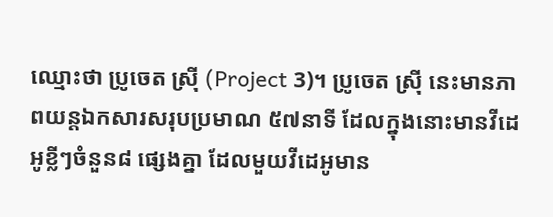ឈ្មោះថា ប្រូចេត ស៊្រី (Project 3)។ ប្រូចេត ស៊្រី នេះមានភាពយន្តឯកសារសរុបប្រមាណ ៥៧នាទី ដែលក្នុងនោះមានវីដេអូខ្លីៗចំនួន៨ ផ្សេងគ្នា ដែលមួយវីដេអូមាន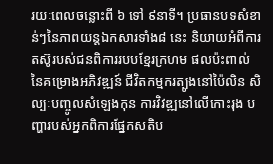រយៈពេលចន្លោះពី ៦ ទៅ ៩នាទី។ ប្រធានបទសំខាន់ៗនៃភាពយន្តឯកសារទាំង៨ នេះ និយាយអំពីការតស៊ូរបស់ជនពិការរបបខ្មែរក្រហម ផលប៉ះពាល់នៃគម្រោងអភិវឌ្ឍន៍ ជីវិតកម្មករត្បូងនៅប៉ៃលិន សិល្បៈបញ្ចូលសំឡេងកុន ការវិវឌ្ឍនៅលើកោះរុង បញ្ហារបស់អ្នកពិការផ្នែកសតិប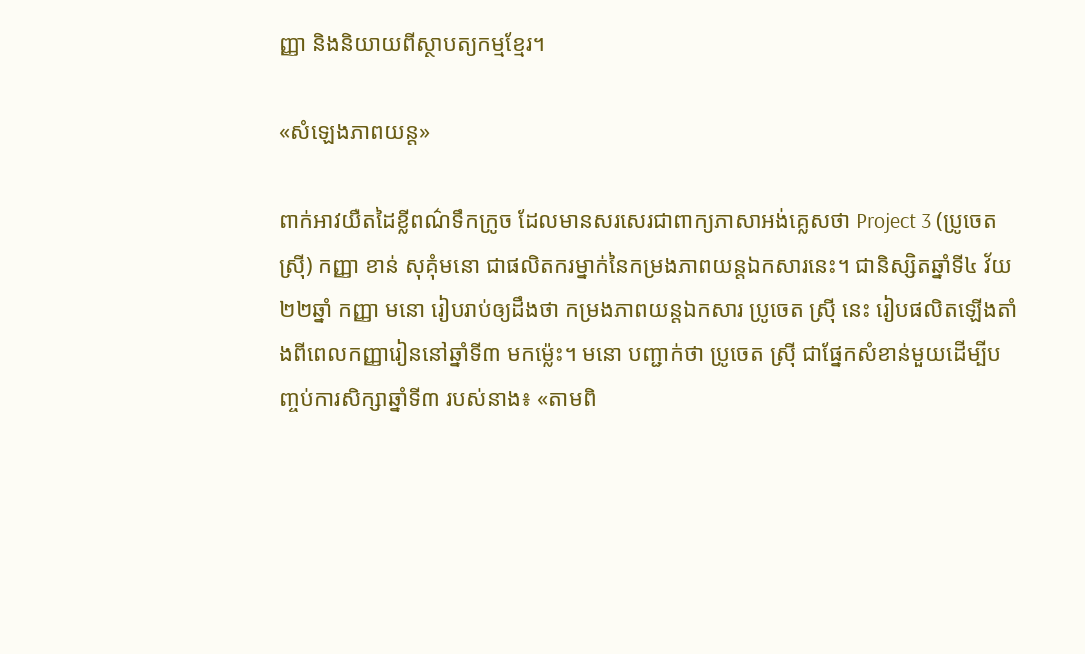ញ្ញា និងនិយាយពីស្ថាបត្យកម្មខ្មែរ។

«សំឡេងភាពយន្ត»

ពាក់អាវយឺតដៃខ្លីពណ៌ទឹកក្រូច ដែលមានសរសេរជាពាក្យភាសាអង់គ្លេសថា Project 3 (ប្រូចេត ស៊្រី) កញ្ញា ខាន់ សុគុំមនោ ជាផលិតករម្នាក់នៃកម្រងភាពយន្តឯកសារនេះ។ ជានិស្សិតឆ្នាំទី៤ វ័យ ២២ឆ្នាំ កញ្ញា មនោ រៀបរាប់ឲ្យដឹងថា កម្រងភាពយន្តឯកសារ ប្រូចេត ស៊្រី នេះ រៀបផលិតឡើងតាំងពីពេលកញ្ញារៀននៅឆ្នាំទី៣ មកម្ល៉េះ។ មនោ បញ្ជាក់ថា ប្រូចេត ស៊្រី ជាផ្នែកសំខាន់មួយដើម្បីបញ្ចប់ការសិក្សាឆ្នាំទី៣ របស់នាង៖ «តាមពិ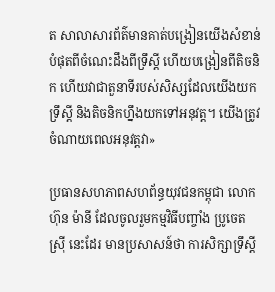ត សាលាសារព័ត៌មានគាត់បង្រៀនយើងសំខាន់បំផុតពីចំណេះដឹងពីទ្រឹស្ដី ហើយបង្រៀនពីតិចនិក ហើយវាជាតួនាទីរបស់សិស្សដែលយើងយកទ្រឹស្ដី និងតិចនិកហ្នឹងយកទៅអនុវត្ត។ យើងត្រូវចំណាយពេលអនុវត្តវា»

ប្រធានសហភាពសហព័ន្ធយុវជនកម្ពុជា លោក ហ៊ុន ម៉ានី ដែលចូលរួមកម្មវិធីបញ្ចាំង ប្រូចេត ស៊្រី នេះដែរ មានប្រសាសន៍ថា ការសិក្សាទ្រឹស្ដី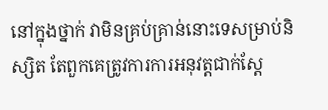នៅក្នុងថ្នាក់ វាមិនគ្រប់គ្រាន់នោះទេសម្រាប់និស្សិត តែពួកគេត្រូវការការអនុវត្តជាក់ស្ដែ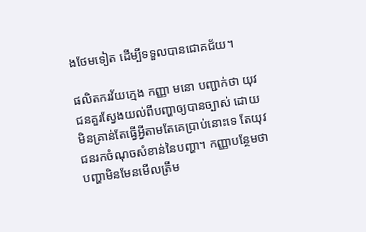ងថែមទៀត ដើម្បីទទួលបានជោគជ័យ។

ផលិតករវ័យក្មេង កញ្ញា មនោ បញ្ជាក់ថា យុវជនគួរស្វែងយល់ពីបញ្ហាឲ្យបានច្បាស់ ដោយមិនគ្រាន់តែធ្វើអ្វីតាមតែគេប្រាប់នោះទេ តែយុវជនរកចំណុចសំខាន់នៃបញ្ហា។ កញ្ញាបន្ថែមថា បញ្ហាមិនមែនមើលត្រឹម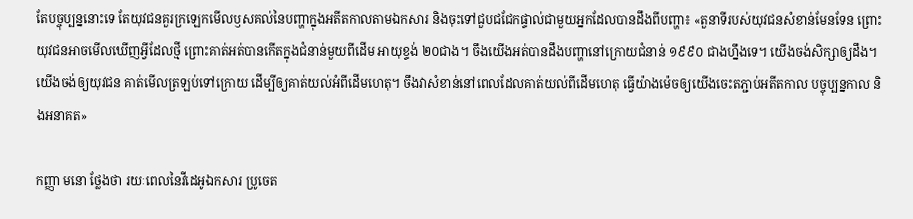តែបច្ចុប្បន្ននោះទេ តែយុវជនគួរក្រឡេកមើលឫសគល់នៃបញ្ហាក្នុងអតីតកាលតាមឯកសារ និងចុះទៅជួបជជែកផ្ទាល់ជាមួយអ្នកដែលបានដឹងពីបញ្ហា៖ «តួនាទីរបស់យុវជនសំខាន់មែនទែន ព្រោះយុវជនអាចមើលឃើញអ្វីដែលថ្មី ព្រោះគាត់អត់បានកើតក្នុងជំនាន់មួយពីដើម អាយុខ្ទង់ ២០ជាង។ ចឹងយើងអត់បានដឹងបញ្ហានៅក្រោយជំនាន់ ១៩៩០ ជាងហ្នឹងទេ។ យើងចង់សិក្សាឲ្យដឹង។ យើងចង់ឲ្យយុវជន គាត់មើលត្រឡប់ទៅក្រោយ ដើម្បីឲ្យគាត់យល់អំពីដើមហេតុ។ ចឹងវាសំខាន់នៅពេលដែលគាត់យល់ពីដើមហេតុ ធ្វើយ៉ាងម៉េចឲ្យយើងចេះតភ្ជាប់អតីតកាល បច្ចុប្បន្នកាល និងអនាគត»

កញ្ញា មនោ ថ្លែងថា រយៈពេលនៃវីដេអូឯកសារ ប្រូចេត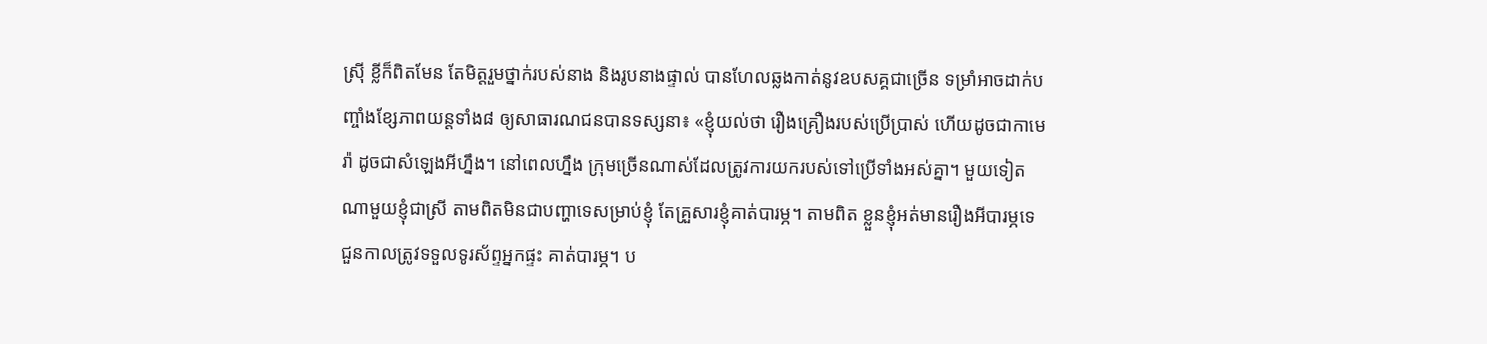ស៊្រី ខ្លីក៏ពិតមែន តែមិត្តរួមថ្នាក់របស់នាង និងរូបនាងផ្ទាល់ បានហែលឆ្លងកាត់នូវឧបសគ្គជាច្រើន ទម្រាំអាចដាក់បញ្ចាំងខ្សែភាពយន្តទាំង៨ ឲ្យសាធារណជនបានទស្សនា៖ «ខ្ញុំយល់ថា រឿងគ្រឿងរបស់ប្រើប្រាស់ ហើយដូចជាកាមេរ៉ា ដូចជាសំឡេងអីហ្នឹង។ នៅពេលហ្នឹង ក្រុមច្រើនណាស់ដែលត្រូវការយករបស់ទៅប្រើទាំងអស់គ្នា។ មួយទៀត ណាមួយខ្ញុំជាស្រី តាមពិតមិនជាបញ្ហាទេសម្រាប់ខ្ញុំ តែគ្រួសារខ្ញុំគាត់បារម្ភ។ តាមពិត ខ្លួនខ្ញុំអត់មានរឿងអីបារម្ភទេ ជួនកាលត្រូវទទួលទូរស័ព្ទអ្នកផ្ទះ គាត់បារម្ភ។ ប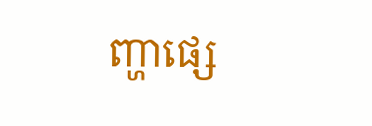ញ្ហាផ្សេ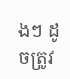ងៗ ដូចត្រូវ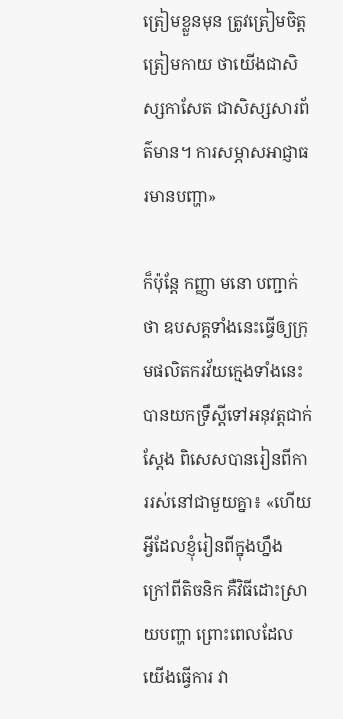ត្រៀមខ្លួនមុន ត្រូវត្រៀមចិត្តត្រៀមកាយ ថាយើងជាសិស្សកាសែត ជាសិស្សសារព័ត៌មាន។ ការសម្ភាសអាជ្ញាធរមានបញ្ហា»

ក៏ប៉ុន្តែ កញ្ញា មនោ បញ្ជាក់ថា ឧបសគ្គទាំងនេះធ្វើឲ្យក្រុមផលិតករវ័យក្មេងទាំងនេះ បានយកទ្រឹស្ដីទៅអនុវត្តជាក់ស្តែង ពិសេសបានរៀនពីការរស់នៅជាមួយគ្នា៖ «ហើយអ្វីដែលខ្ញុំរៀនពីក្នុងហ្នឹង ក្រៅពីតិចនិក គឺវិធីដោះស្រាយបញ្ហា ព្រោះពេលដែលយើងធ្វើការ វា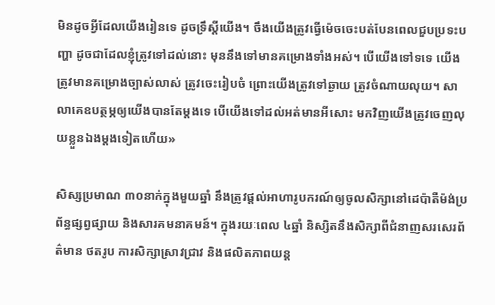មិនដូចអ្វីដែលយើងរៀនទេ ដូចទ្រឹស្ដីយើង។ ចឹងយើងត្រូវធ្វើម៉េចចេះបត់បែនពេលជួបប្រទះបញ្ហា ដូចជាដែលខ្ញុំត្រូវទៅដល់នោះ មុននឹងទៅមានគម្រោងទាំងអស់។ បើយើងទៅទទេ យើងត្រូវមានគម្រោងច្បាស់លាស់ ត្រូវចេះរៀបចំ ព្រោះយើងត្រូវទៅឆ្ងាយ ត្រូវចំណាយលុយ។ សាលាគេឧបត្ថម្ភឲ្យយើងបានតែម្ដងទេ បើយើងទៅដល់អត់មានអីសោះ មកវិញយើងត្រូវចេញលុយខ្លួនឯងម្ដងទៀតហើយ»

សិស្សប្រមាណ ៣០នាក់ក្នុងមួយឆ្នាំ នឹងត្រូវផ្ដល់អាហារូបករណ៍ឲ្យចូលសិក្សានៅដេប៉ាតឺម៉ង់ប្រព័ន្ធផ្សព្វផ្សាយ និងសារគមនាគមន៍។ ក្នុងរយៈពេល ៤ឆ្នាំ និស្សិតនឹងសិក្សាពីជំនាញសរសេរព័ត៌មាន ថតរូប ការសិក្សាស្រាវជ្រាវ និងផលិតភាពយន្ត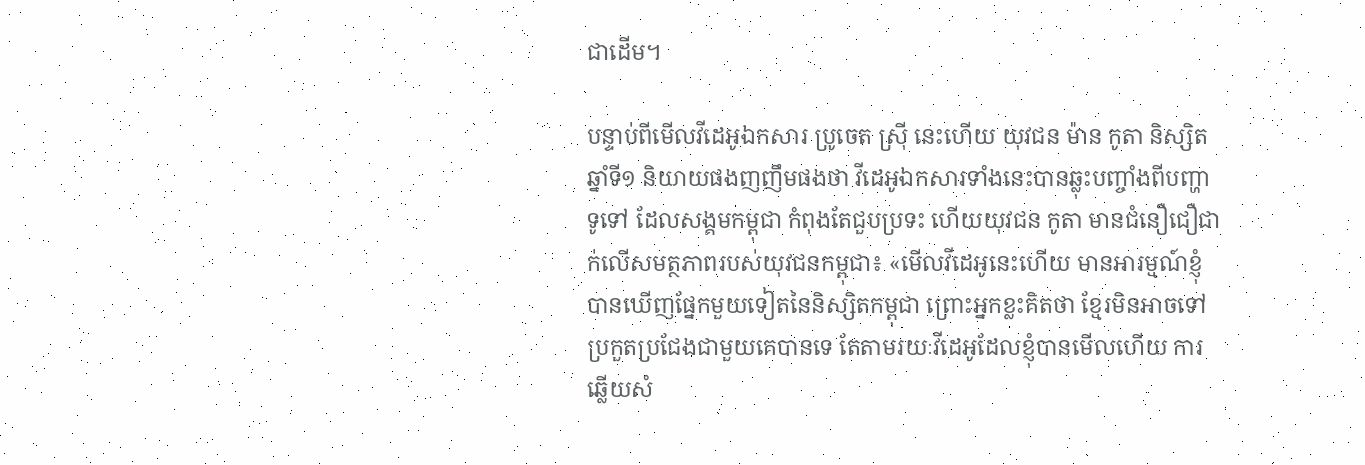ជាដើម។

បន្ទាប់ពីមើលវីដេអូឯកសារ ប្រូចេត ស៊្រី នេះហើយ យុវជន ម៉ាន កូតា និស្សិតឆ្នាំទី១ និយាយផងញញឹមផងថា វីដេអូឯកសារទាំងនេះបានឆ្លុះបញ្ចាំងពីបញ្ហាទូទៅ ដែលសង្គមកម្ពុជា កំពុងតែជួបប្រទះ ហើយយុវជន កូតា មានជំនឿជឿជាក់លើសមត្ថភាពរបស់យុវជនកម្ពុជា៖ «មើលវីដេអូនេះហើយ មានអារម្មណ៍ខ្ញុំបានឃើញផ្នែកមួយទៀតនៃនិស្សិតកម្ពុជា ព្រោះអ្នកខ្លះគិតថា ខ្មែរមិនអាចទៅប្រកួតប្រជែងជាមួយគេបានទេ តែតាមរយៈវីដេអូដែលខ្ញុំបានមើលហើយ ការឆ្លើយសំ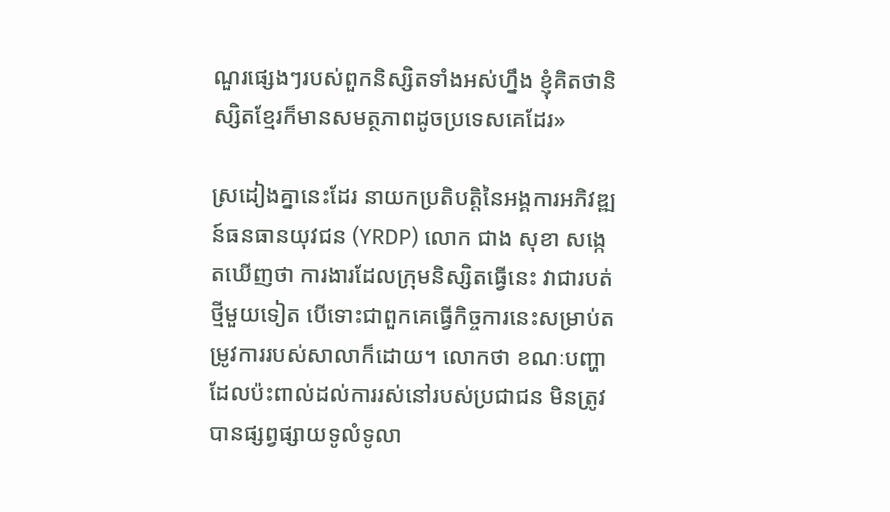ណួរផ្សេងៗរបស់ពួកនិស្សិតទាំងអស់ហ្នឹង ខ្ញុំគិតថានិស្សិតខ្មែរក៏មានសមត្ថភាពដូចប្រទេសគេដែរ»

ស្រដៀងគ្នានេះដែរ នាយកប្រតិបត្តិនៃអង្គការអភិវឌ្ឍន៍ធនធានយុវជន (YRDP) លោក ជាង សុខា សង្កេតឃើញថា ការងារដែលក្រុមនិស្សិតធ្វើនេះ វាជារបត់ថ្មីមួយទៀត បើទោះជាពួកគេធ្វើកិច្ចការនេះសម្រាប់តម្រូវការរបស់សាលាក៏ដោយ។ លោកថា ខណៈបញ្ហាដែលប៉ះពាល់ដល់ការរស់នៅរបស់ប្រជាជន មិនត្រូវបានផ្សព្វផ្សាយទូលំទូលា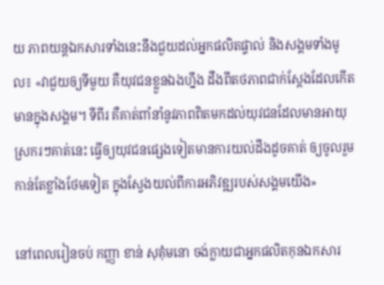យ ភាពយន្តឯកសារទាំងនេះនឹងជួយដល់អ្នកផលិតផ្ទាល់ និងសង្គមទាំងមូល៖ «វាជួយឲ្យទីមួយ គឺយុវជនខ្លួនឯងហ្នឹង ដឹងពីតថភាពជាក់ស្ដែងដែលកើតមានក្នុងសង្គម។ ទីពីរ គឺគាត់ពាំនាំនូវភាពពិតមកដល់យុវជនដែលមានអាយុស្រករៗគាត់នេះ ធ្វើឲ្យយុវជនផ្សេងទៀតមានការយល់ដឹងដូចគាត់ ឲ្យចូលរួមកាន់តែខ្លាំងថែមទៀត ក្នុងស្វែងយល់ពីការអភិវឌ្ឍរបស់សង្គមយើង»

នៅពេលរៀនចប់ កញ្ញា ខាន់ សុគុំមនោ ចង់ក្លាយជាអ្នកផលិតកុនឯកសារ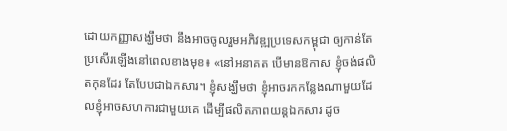ដោយកញ្ញាសង្ឃឹមថា នឹងអាចចូលរួមអភិវឌ្ឍប្រទេសកម្ពុជា ឲ្យកាន់តែប្រសើរឡើងនៅពេលខាងមុខ៖ «នៅអនាគត បើមានឱកាស ខ្ញុំចង់ផលិតកុនដែរ តែបែបជាឯកសារ។ ខ្ញុំសង្ឃឹមថា ខ្ញុំអាចរកកន្លែងណាមួយដែលខ្ញុំអាចសហការជាមួយគេ ដើម្បីផលិតភាពយន្តឯកសារ ដូច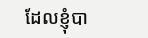ដែលខ្ញុំបា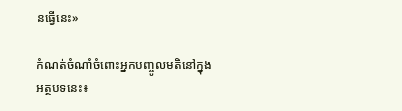នធ្វើនេះ»

កំណត់ចំណាំចំពោះអ្នកបញ្ចូលមតិនៅក្នុងអត្ថបទនេះ៖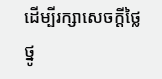ដើម្បីរក្សាសេចក្ដីថ្លៃថ្នូ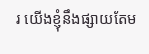រ យើងខ្ញុំនឹងផ្សាយតែម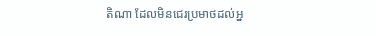តិណា ដែលមិនជេរប្រមាថដល់អ្ន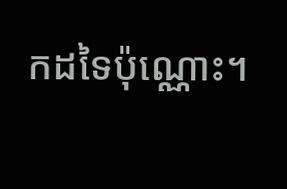កដទៃប៉ុណ្ណោះ។